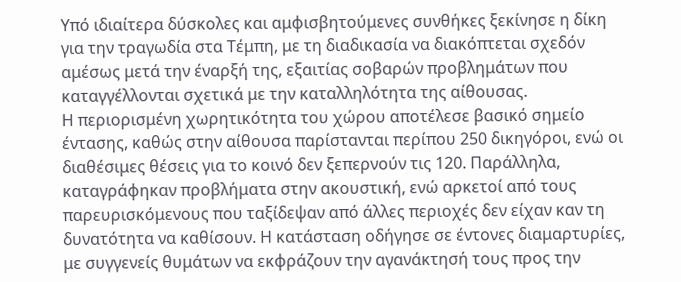Υπό ιδιαίτερα δύσκολες και αμφισβητούμενες συνθήκες ξεκίνησε η δίκη για την τραγωδία στα Τέμπη, με τη διαδικασία να διακόπτεται σχεδόν αμέσως μετά την έναρξή της, εξαιτίας σοβαρών προβλημάτων που καταγγέλλονται σχετικά με την καταλληλότητα της αίθουσας.
Η περιορισμένη χωρητικότητα του χώρου αποτέλεσε βασικό σημείο έντασης, καθώς στην αίθουσα παρίστανται περίπου 250 δικηγόροι, ενώ οι διαθέσιμες θέσεις για το κοινό δεν ξεπερνούν τις 120. Παράλληλα, καταγράφηκαν προβλήματα στην ακουστική, ενώ αρκετοί από τους παρευρισκόμενους που ταξίδεψαν από άλλες περιοχές δεν είχαν καν τη δυνατότητα να καθίσουν. Η κατάσταση οδήγησε σε έντονες διαμαρτυρίες, με συγγενείς θυμάτων να εκφράζουν την αγανάκτησή τους προς την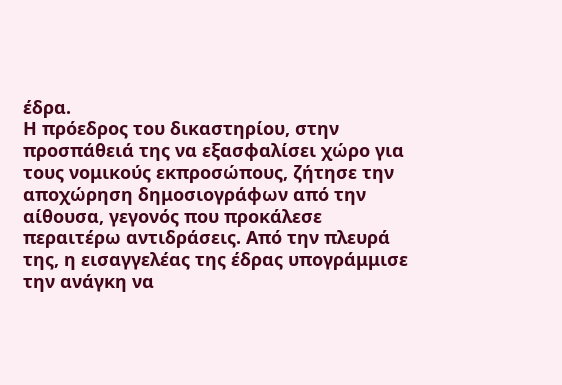έδρα.
Η πρόεδρος του δικαστηρίου, στην προσπάθειά της να εξασφαλίσει χώρο για τους νομικούς εκπροσώπους, ζήτησε την αποχώρηση δημοσιογράφων από την αίθουσα, γεγονός που προκάλεσε περαιτέρω αντιδράσεις. Από την πλευρά της, η εισαγγελέας της έδρας υπογράμμισε την ανάγκη να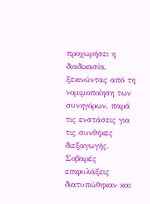προχωρήσει η διαδικασία, ξεκινώντας από τη νομιμοποίηση των συνηγόρων, παρά τις ενστάσεις για τις συνθήκες διεξαγωγής.
Σοβαρές επιφυλάξεις διατυπώθηκαν και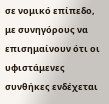σε νομικό επίπεδο, με συνηγόρους να επισημαίνουν ότι οι υφιστάμενες συνθήκες ενδέχεται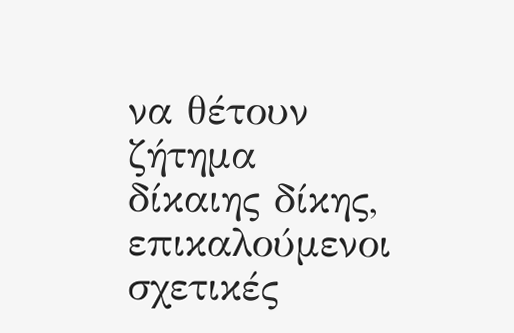να θέτουν ζήτημα δίκαιης δίκης, επικαλούμενοι σχετικές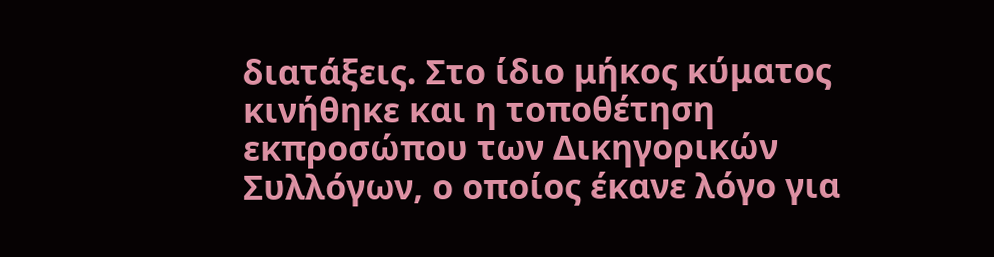διατάξεις. Στο ίδιο μήκος κύματος κινήθηκε και η τοποθέτηση εκπροσώπου των Δικηγορικών Συλλόγων, ο οποίος έκανε λόγο για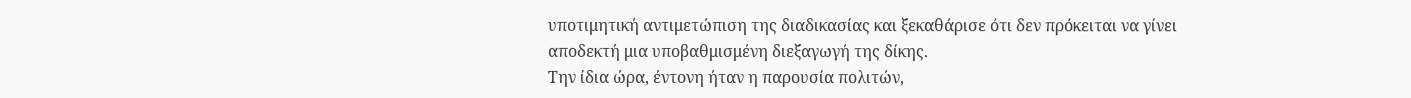υποτιμητική αντιμετώπιση της διαδικασίας και ξεκαθάρισε ότι δεν πρόκειται να γίνει αποδεκτή μια υποβαθμισμένη διεξαγωγή της δίκης.
Την ίδια ώρα, έντονη ήταν η παρουσία πολιτών,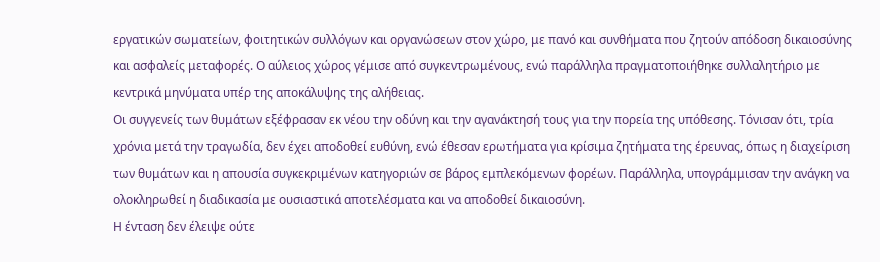εργατικών σωματείων, φοιτητικών συλλόγων και οργανώσεων στον χώρο, με πανό και συνθήματα που ζητούν απόδοση δικαιοσύνης και ασφαλείς μεταφορές. Ο αύλειος χώρος γέμισε από συγκεντρωμένους, ενώ παράλληλα πραγματοποιήθηκε συλλαλητήριο με κεντρικά μηνύματα υπέρ της αποκάλυψης της αλήθειας.
Οι συγγενείς των θυμάτων εξέφρασαν εκ νέου την οδύνη και την αγανάκτησή τους για την πορεία της υπόθεσης. Τόνισαν ότι, τρία χρόνια μετά την τραγωδία, δεν έχει αποδοθεί ευθύνη, ενώ έθεσαν ερωτήματα για κρίσιμα ζητήματα της έρευνας, όπως η διαχείριση των θυμάτων και η απουσία συγκεκριμένων κατηγοριών σε βάρος εμπλεκόμενων φορέων. Παράλληλα, υπογράμμισαν την ανάγκη να ολοκληρωθεί η διαδικασία με ουσιαστικά αποτελέσματα και να αποδοθεί δικαιοσύνη.
Η ένταση δεν έλειψε ούτε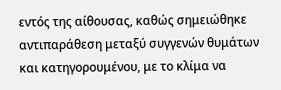εντός της αίθουσας, καθώς σημειώθηκε αντιπαράθεση μεταξύ συγγενών θυμάτων και κατηγορουμένου, με το κλίμα να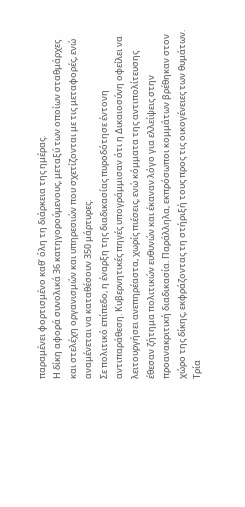παραμένει φορτισμένο καθ’ όλη τη διάρκεια της ημέρας.
Η δίκη αφορά συνολικά 36 κατηγορούμενους, μεταξύ των οποίων σταθμάρχες και στελέχη οργανισμών και υπηρεσιών που σχετίζονται με τις μεταφορές, ενώ αναμένεται να καταθέσουν 350 μάρτυρες.
Σε πολιτικό επίπεδο, η έναρξη της διαδικασίας πυροδότησε έντονη αντιπαράθεση. Κυβερνητικές πηγές υπογράμμισαν ότι η Δικαιοσύνη οφείλει να λειτουργήσει ανεπηρέαστα, χωρίς πιέσεις, ενώ κόμματα της αντιπολίτευσης έθεσαν ζήτημα πολιτικών ευθυνών και έκαναν λόγο για ελλείψεις στην προανακριτική διαδικασία. Παράλληλα, εκπρόσωποι κομμάτων βρέθηκαν στον χώρο της δίκης, εκφράζοντας τη στήριξή τους προς τις οικογένειες των θυμάτων.
Τρία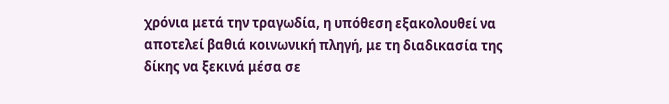χρόνια μετά την τραγωδία, η υπόθεση εξακολουθεί να αποτελεί βαθιά κοινωνική πληγή, με τη διαδικασία της δίκης να ξεκινά μέσα σε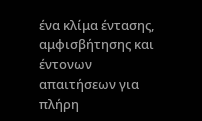ένα κλίμα έντασης, αμφισβήτησης και έντονων απαιτήσεων για πλήρη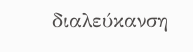διαλεύκανση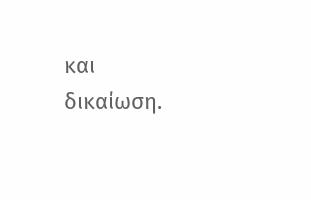και δικαίωση.